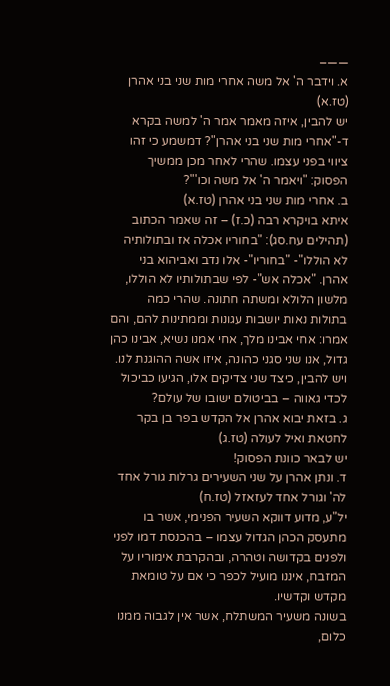——–
א. וידבר ה' אל משה אחרי מות שני בני אהרן (טז.א)
יש להבין, איזה מאמר אמר ה' למשה בקרא ד-"אחרי מות שני בני אהרן"? דמשמע כי זהו ציווי בפני עצמו. שהרי לאחר מכן ממשיך הפסוק: "ויאמר ה' אל משה וכו'"?
ב. אחרי מות שני בני אהרן (טז.א)
איתא בויקרא רבה (כ.ז) – זה שאמר הכתוב (תהילים עח.סג): "בחוריו אכלה אז ובתולותיה לא הוללו"- "בחוריו"- אלו נדב ואביהוא בני אהרן. "אכלה אש"- לפי שבתולותיו לא הוללו, מלשון הלולא ומשתה חתונה. שהרי כמה בתולות נאות יושבות עגונות וממתינות להם, והם אמרו: אחי אבינו מלך, אחי אמנו נשיא, אבינו כהן גדול, אנו שני סגני כהונה, איזו אשה ההוגנת לנו.
ויש להבין, כיצד שני צדיקים אלו, הגיעו כביכול לכדי גאווה – בביטולם ישובו של עולם?
ג. בזאת יבוא אהרן אל הקדש בפר בן בקר לחטאת ואיל לעולה (טז.ג)
יש לבאר כוונת הפסוק!
ד. ונתן אהרן על שני השעירים גרלות גורל אחד לה' וגורל אחד לעזאזל (טז.ח)
יל"ע, מדוע דווקא השעיר הפנימי, אשר בו מתעסק הכהן הגדול עצמו – בהכנסת דמו לפני ולפנים בקדושה וטהרה, ובהקרבת אימוריו על המזבח, איננו מועיל לכפר כי אם על טומאת מקדש וקדשיו.
בשונה משעיר המשתלח, אשר אין לגבוה ממנו כלום,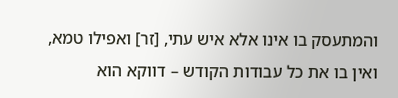והמתעסק בו אינו אלא איש עתי, [זר] ואפילו טמא, ואין בו את כל עבודות הקודש – דווקא הוא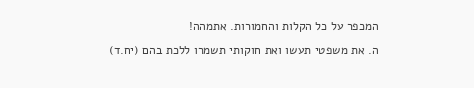המכפר על כל הקלות והחמורות. אתמהה!
ה. את משפטי תעשו ואת חוקותי תשמרו ללכת בהם (יח.ד)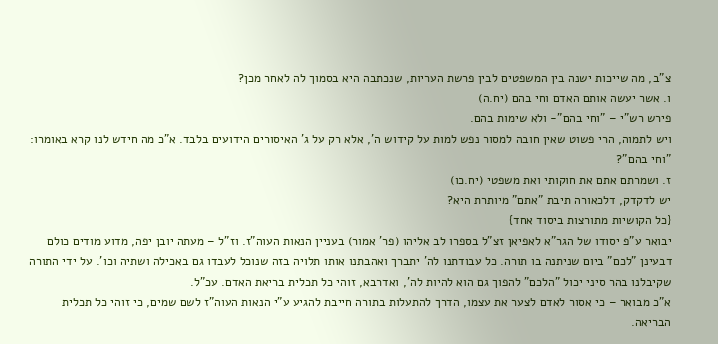צ"ב, מה שייכות ישנה בין המשפטים לבין פרשת העריות, שנכתבה היא בסמוך לה לאחר מכן?
ו. אשר יעשה אותם האדם וחי בהם (יח.ה)
פירש רש"י – "וחי בהם"- ולא שימות בהם.
ויש לתמוה, הרי פשוט שאין חובה למסור נפש למות על קידוש ה', אלא רק על ג' האיסורים הידועים בלבד. א"כ מה חידש לנו קרא באומרו: "וחי בהם"?
ז. ושמרתם אתם את חוקותי ואת משפטי (יח.כו)
יש לדקדק, דלכאורה תיבת "אתם" מיותרת היא?
{כל הקושיות מתורצות ביסוד אחד}
יבואר ע"פ יסודו של הגר"א לאפיאן זצ"ל בספרו לב אליהו (פר' אמור) בעניין הנאות העוה"ז. וז"ל – מעתה יובן יפה, מדוע מודים כולם דבעינן "לכם" ביום שניתנה בו תורה. כל עבודתנו לה' יתברך ואהבתנו אותו תלויה בזה שנוכל לעבדו גם באכילה ושתיה וכו'. על ידי התורה שקיבלנו בהר סיני יכול "הלכם" להפוך גם הוא להיות לה', ואדרבא, זוהי כל תכלית בריאת האדם. עכ"ל.
א"כ מבואר – כי אסור לאדם לצער את עצמו, הדרך להתעלות בתורה חייבת להגיע ע"י הנאות העוה"ז לשם שמים, כי זוהי כל תכלית הבריאה.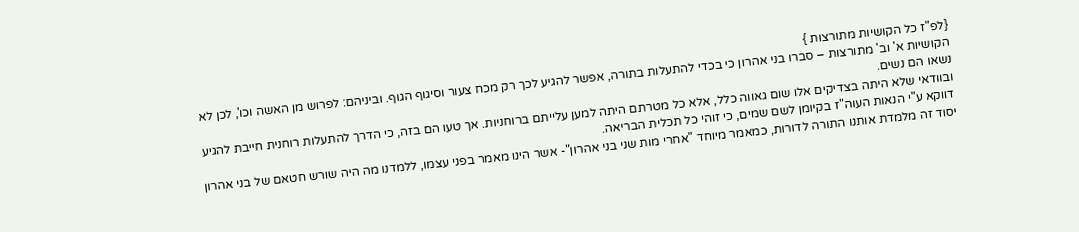{לפ"ז כל הקושיות מתורצות }
הקושיות א' וב' מתורצות – סברו בני אהרון כי בכדי להתעלות בתורה, אפשר להגיע לכך רק מכח צעור וסיגוף הגוף. וביניהם: לפרוש מן האשה וכו', לכן לא נשאו הם נשים.
ובוודאי שלא היתה בצדיקים אלו שום גאווה כלל, אלא כל מטרתם היתה למען עלייתם ברוחניות. אך טעו הם בזה, כי הדרך להתעלות רוחנית חייבת להגיע דווקא ע"י הנאות העוה"ז בקיומן לשם שמים, כי זוהי כל תכלית הבריאה.
יסוד זה מלמדת אותנו התורה לדורות, כמאמר מיוחד "אחרי מות שני בני אהרון"- אשר הינו מאמר בפני עצמו, ללמדנו מה היה שורש חטאם של בני אהרון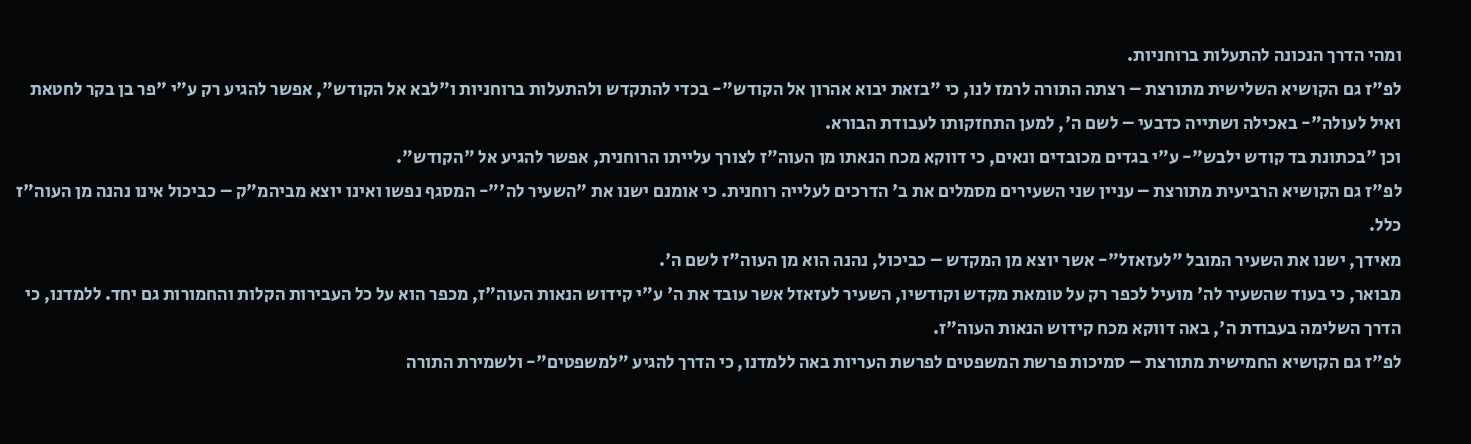ומהי הדרך הנכונה להתעלות ברוחניות.
לפ"ז גם הקושיא השלישית מתורצת – רצתה התורה לרמז לנו, כי "בזאת יבוא אהרון אל הקודש"- בכדי להתקדש ולהתעלות ברוחניות ו"לבא אל הקודש", אפשר להגיע רק ע"י "פר בן בקר לחטאת ואיל לעולה"- באכילה ושתייה כדבעי – לשם ה', למען התחזקותו לעבודת הבורא.
וכן "בכתונת בד קודש ילבש"- ע"י בגדים מכובדים ונאים, כי דווקא מכח הנאתו מן העוה"ז לצורך עלייתו הרוחנית, אפשר להגיע אל "הקודש".
לפ"ז גם הקושיא הרביעית מתורצת – עניין שני השעירים מסמלים את ב' הדרכים לעלייה רוחנית. כי אומנם ישנו את "השעיר לה'"- המסגף נפשו ואינו יוצא מביהמ"ק – כביכול אינו נהנה מן העוה"ז כלל.
מאידך, ישנו את השעיר המובל "לעזאזל"- אשר יוצא מן המקדש – כביכול, נהנה הוא מן העוה"ז לשם ה'.
מבואר, כי בעוד שהשעיר לה' מועיל לכפר רק על טומאת מקדש וקודשיו, השעיר לעזאזל אשר עובד את ה' ע"י קידוש הנאות העוה"ז, מכפר הוא על כל העבירות הקלות והחמורות גם יחד. ללמדנו, כי הדרך השלימה בעבודת ה', באה דווקא מכח קידוש הנאות העוה"ז.
לפ"ז גם הקושיא החמישית מתורצת – סמיכות פרשת המשפטים לפרשת העריות באה ללמדנו, כי הדרך להגיע "למשפטים"- ולשמירת התורה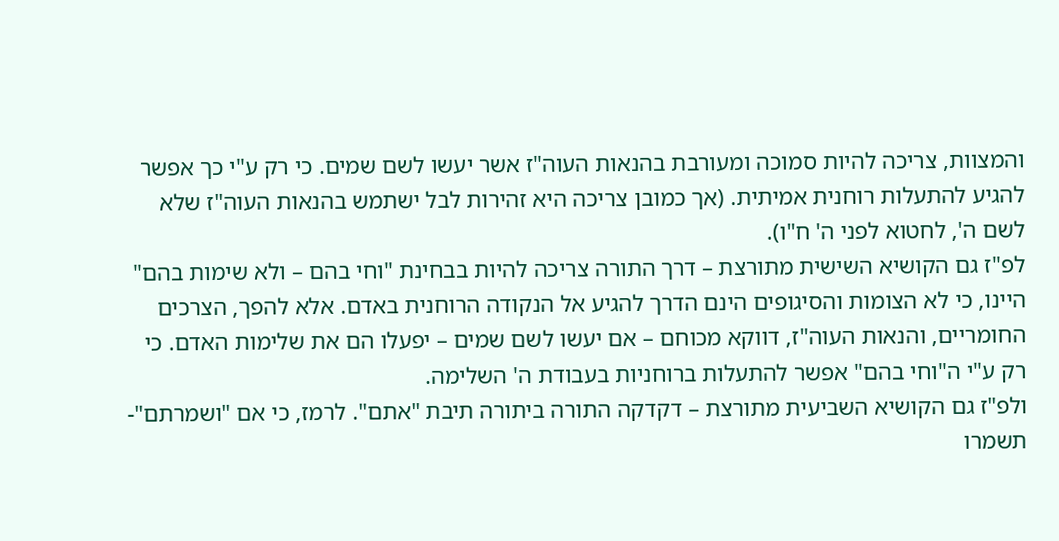והמצוות, צריכה להיות סמוכה ומעורבת בהנאות העוה"ז אשר יעשו לשם שמים. כי רק ע"י כך אפשר להגיע להתעלות רוחנית אמיתית. (אך כמובן צריכה היא זהירות לבל ישתמש בהנאות העוה"ז שלא לשם ה', לחטוא לפני ה' ח"ו).
לפ"ז גם הקושיא השישית מתורצת – דרך התורה צריכה להיות בבחינת "וחי בהם – ולא שימות בהם" היינו, כי לא הצומות והסיגופים הינם הדרך להגיע אל הנקודה הרוחנית באדם. אלא להפך, הצרכים החומריים, והנאות העוה"ז, דווקא מכוחם – אם יעשו לשם שמים – יפעלו הם את שלימות האדם. כי רק ע"י ה"וחי בהם" אפשר להתעלות ברוחניות בעבודת ה' השלימה.
ולפ"ז גם הקושיא השביעית מתורצת – דקדקה התורה ביתורה תיבת "אתם". לרמז, כי אם "ושמרתם"- תשמרו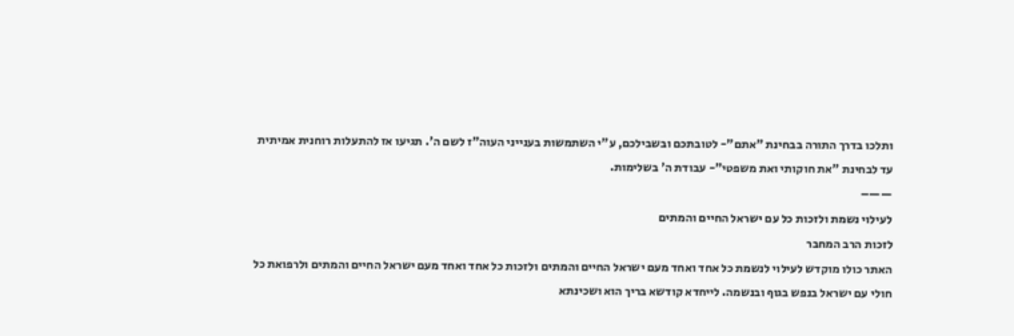ותלכו בדרך התורה בבחינת "אתם"- לטובתכם ובשבילכם, ע"י השתמשות בענייני העוה"ז לשם ה'. תגיעו אז להתעלות רוחנית אמיתית עד לבחינת "את חוקותי ואת משפטי"- עבודת ה' בשלימות.
——–
לעילוי נשמת ולזכות כל עם ישראל החיים והמתים
לזכות הרב המחבר
האתר כולו מוקדש לעילוי לנשמת כל אחד ואחד מעם ישראל החיים והמתים ולזכות כל אחד ואחד מעם ישראל החיים והמתים ולרפואת כל חולי עם ישראל בנפש בגוף ובנשמה. לייחדא קודשא בריך הוא ושכינתא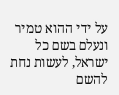על ידי ההוא טמיר ונעלם בשם כל ישראל, לעשות נחת להשם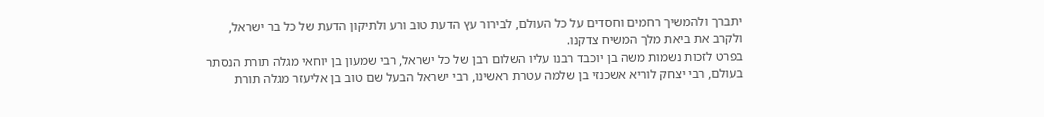יתברך ולהמשיך רחמים וחסדים על כל העולם, לבירור עץ הדעת טוב ורע ולתיקון הדעת של כל בר ישראל, ולקרב את ביאת מלך המשיח צדקנו.
בפרט לזכות נשמות משה בן יוכבד רבנו עליו השלום רבן של כל ישראל, רבי שמעון בן יוחאי מגלה תורת הנסתר בעולם, רבי יצחק לוריא אשכנזי בן שלמה עטרת ראשינו, רבי ישראל הבעל שם טוב בן אליעזר מגלה תורת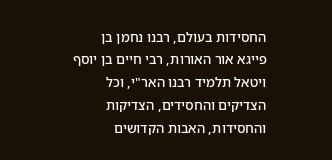החסידות בעולם, רבנו נחמן בן פייגא אור האורות, רבי חיים בן יוסף ויטאל תלמיד רבנו האר"י, וכל הצדיקים והחסידים, הצדיקות והחסידות, האבות הקדושים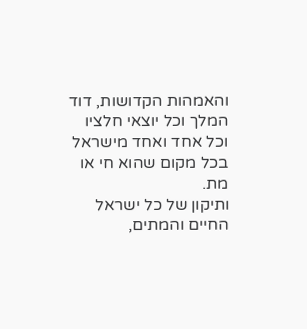והאמהות הקדושות, דוד המלך וכל יוצאי חלציו וכל אחד ואחד מישראל בכל מקום שהוא חי או מת.
ותיקון של כל ישראל החיים והמתים,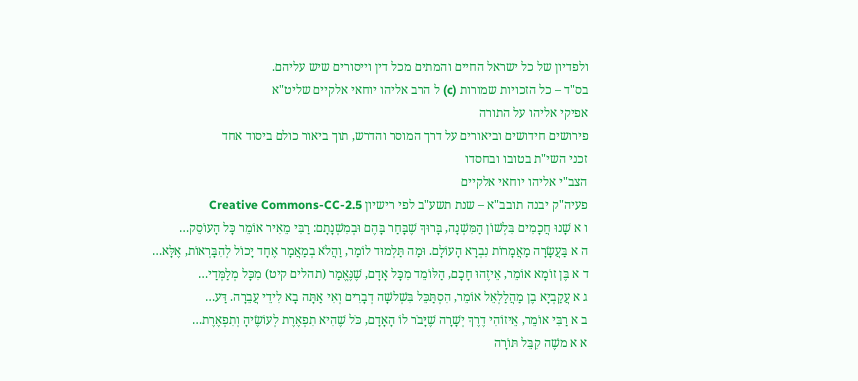ולפדיון של כל ישראל החיים והמתים מכל דין וייסורים שיש עליהם.
בס"ד – כל הזכויות שמורות (c) ל הרב אליהו יוחאי אלקיים שליט"א
אפיקי אליהו על התורה
פירושים חידושים וביאורים על דרך המוסר והדרש, תוך ביאור כולם ביסוד אחד
זכני השי"ת בטובו ובחסדו
הצב"י אליהו יוחאי אלקיים
פעיה"ק יבנה תובב"א – שנת תשע"ב לפי רישיון Creative Commons-CC-2.5
ו א שָׁנוּ חֲכָמִים בִּלְשׁוֹן הַמִּשְׁנָה, בָּרוּךְ שֶׁבָּחַר בָּהֶם וּבְמִשְׁנָתָם: רַבִּי מֵאִיר אוֹמֵר כָּל הָעוֹסֵק…
ה א בַּעֲשָׂרָה מַאֲמָרוֹת נִבְרָא הָעוֹלָם. וּמַה תַּלְמוּד לוֹמַר, וַהֲלֹא בְמַאֲמָר אֶחָד יָכוֹל לְהִבָּרְאוֹת, אֶלָּא…
ד א בֶּן זוֹמָא אוֹמֵר, אֵיזֶהוּ חָכָם, הַלּוֹמֵד מִכָּל אָדָם, שֶׁנֶּאֱמַר (תהלים קיט) מִכָּל מְלַמְּדַי…
ג א עֲקַבְיָא בֶן מַהֲלַלְאֵל אוֹמֵר, הִסְתַּכֵּל בִּשְׁלשָׁה דְבָרִים וְאִי אַתָּה בָא לִידֵי עֲבֵרָה. דַּע…
ב א רַבִּי אוֹמֵר, אֵיזוֹהִי דֶרֶךְ יְשָׁרָה שֶׁיָּבֹר לוֹ הָאָדָם, כֹּל שֶׁהִיא תִפְאֶרֶת לְעוֹשֶׂיהָ וְתִפְאֶרֶת…
א א משֶׁה קִבֵּל תּוֹרָה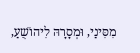מִסִּינַי, וּמְסָרָהּ לִיהוֹשֻׁעַ,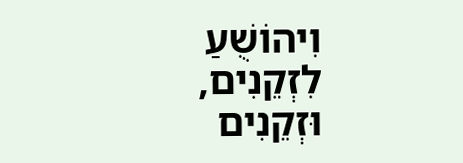וִיהוֹשֻׁעַ לִזְקֵנִים, וּזְקֵנִים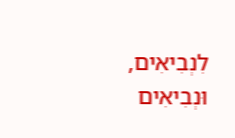לִנְבִיאִים, וּנְבִיאִים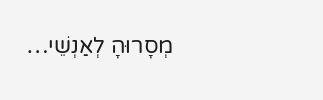מְסָרוּהָ לְאַנְשֵׁי…